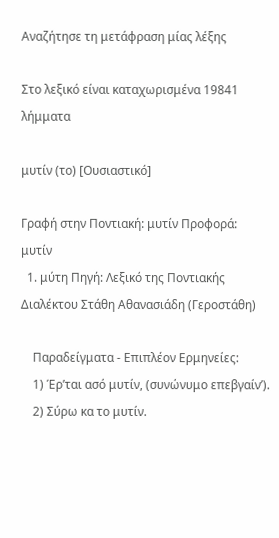Αναζήτησε τη μετάφραση μίας λέξης

Στο λεξικό είναι καταχωρισμένα 19841 λήμματα

μυτίν (το) [Ουσιαστικό]

Γραφή στην Ποντιακή: μυτίν Προφορά: μυτίν
  1. μύτη Πηγή: Λεξικό της Ποντιακής Διαλέκτου Στάθη Αθανασιάδη (Γεροστάθη)

    Παραδείγματα - Επιπλέον Ερμηνείες:
    1) Έρ’ται ασό μυτίν, (συνώνυμο επεβγαίν’).
    2) Σύρω κα το μυτίν.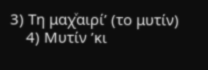3) Τη μαχͮαιρί’ (το μυτίν)
    4) Μυτίν ’κι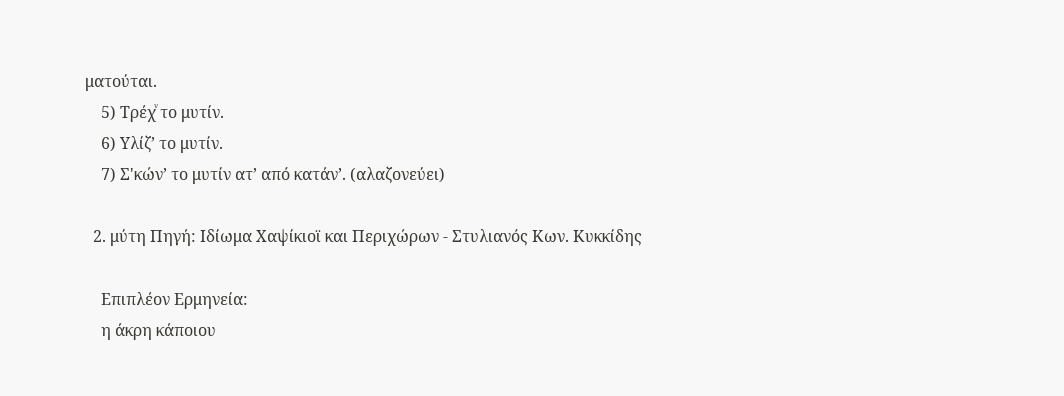ματούται.
    5) Τρέχͮ το μυτίν.
    6) Υλίζ’ το μυτίν.
    7) Σ'κών’ το μυτίν ατ’ από κατάν’. (αλαζονεύει)

  2. μύτη Πηγή: Ιδίωμα Χαψίκιοϊ και Περιχώρων - Στυλιανός Κων. Κυκκίδης

    Επιπλέον Ερμηνεία:
    η άκρη κάποιου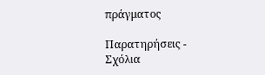πράγματος

Παρατηρήσεις - Σχόλια